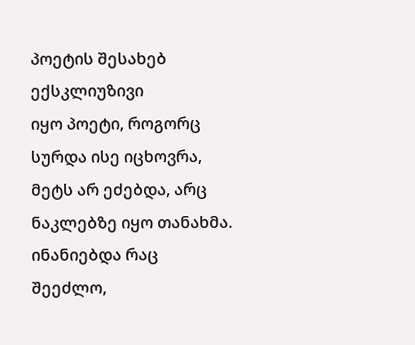პოეტის შესახებ ექსკლიუზივი
იყო პოეტი, როგორც სურდა ისე იცხოვრა,
მეტს არ ეძებდა, არც ნაკლებზე იყო თანახმა.
ინანიებდა რაც შეეძლო,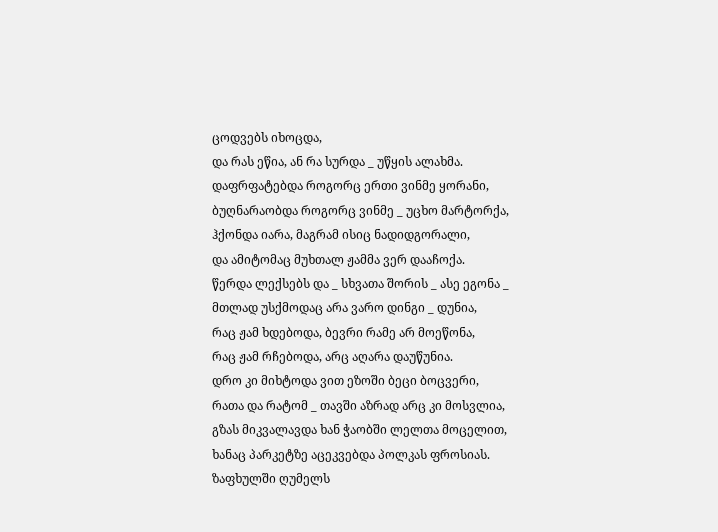ცოდვებს იხოცდა,
და რას ეწია, ან რა სურდა _ უწყის ალახმა.
დაფრფატებდა როგორც ერთი ვინმე ყორანი,
ბუღნარაობდა როგორც ვინმე _ უცხო მარტორქა,
ჰქონდა იარა, მაგრამ ისიც ნადიდგორალი,
და ამიტომაც მუხთალ ჟამმა ვერ დააჩოქა.
წერდა ლექსებს და _ სხვათა შორის _ ასე ეგონა _
მთლად უსქმოდაც არა ვარო დინგი _ დუნია,
რაც ჟამ ხდებოდა, ბევრი რამე არ მოეწონა,
რაც ჟამ რჩებოდა, არც აღარა დაუწუნია.
დრო კი მიხტოდა ვით ეზოში ბეცი ბოცვერი,
რათა და რატომ _ თავში აზრად არც კი მოსვლია,
გზას მიკვალავდა ხან ჭაობში ლელთა მოცელით,
ხანაც პარკეტზე აცეკვებდა პოლკას ფროსიას.
ზაფხულში ღუმელს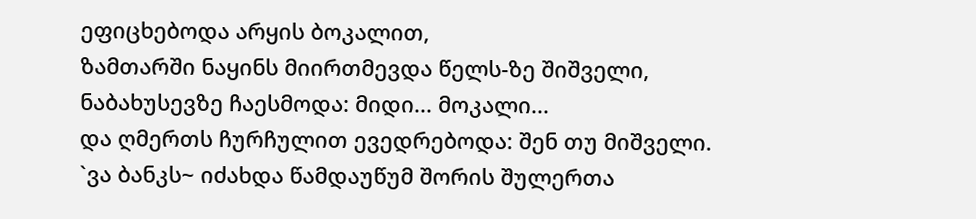ეფიცხებოდა არყის ბოკალით,
ზამთარში ნაყინს მიირთმევდა წელს-ზე შიშველი,
ნაბახუსევზე ჩაესმოდა: მიდი... მოკალი...
და ღმერთს ჩურჩულით ევედრებოდა: შენ თუ მიშველი.
`ვა ბანკს~ იძახდა წამდაუწუმ შორის შულერთა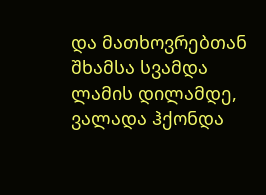და მათხოვრებთან შხამსა სვამდა ლამის დილამდე,
ვალადა ჰქონდა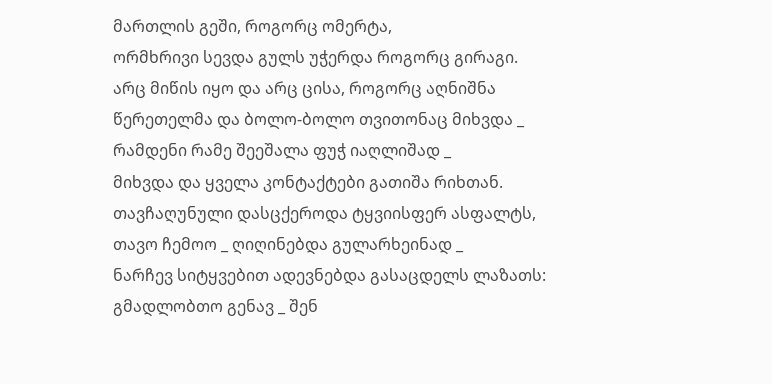მართლის გეში, როგორც ომერტა,
ორმხრივი სევდა გულს უჭერდა როგორც გირაგი.
არც მიწის იყო და არც ცისა, როგორც აღნიშნა
წერეთელმა და ბოლო-ბოლო თვითონაც მიხვდა _
რამდენი რამე შეეშალა ფუჭ იაღლიშად _
მიხვდა და ყველა კონტაქტები გათიშა რიხთან.
თავჩაღუნული დასცქეროდა ტყვიისფერ ასფალტს,
თავო ჩემოო _ ღიღინებდა გულარხეინად _
ნარჩევ სიტყვებით ადევნებდა გასაცდელს ლაზათს:
გმადლობთო გენავ _ შენ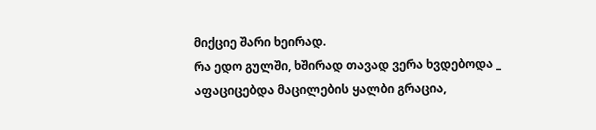მიქციე შარი ხეირად.
რა ედო გულში, ხშირად თავად ვერა ხვდებოდა _
აფაციცებდა მაცილების ყალბი გრაცია,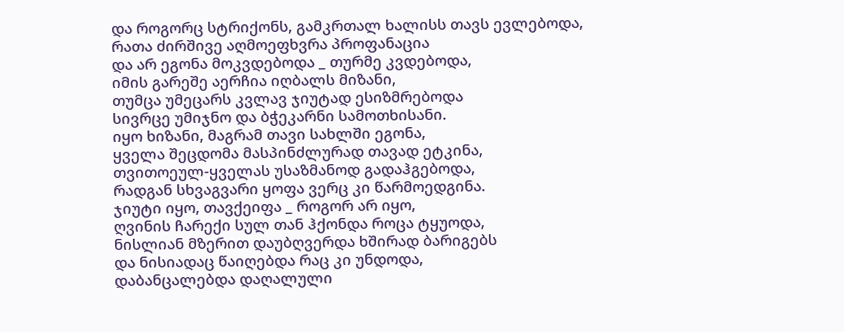და როგორც სტრიქონს, გამკრთალ ხალისს თავს ევლებოდა,
რათა ძირშივე აღმოეფხვრა პროფანაცია
და არ ეგონა მოკვდებოდა _ თურმე კვდებოდა,
იმის გარეშე აერჩია იღბალს მიზანი,
თუმცა უმეცარს კვლავ ჯიუტად ესიზმრებოდა
სივრცე უმიჯნო და ბჭეკარნი სამოთხისანი.
იყო ხიზანი, მაგრამ თავი სახლში ეგონა,
ყველა შეცდომა მასპინძლურად თავად ეტკინა,
თვითოეულ-ყველას უსაზმანოდ გადაჰგებოდა,
რადგან სხვაგვარი ყოფა ვერც კი წარმოედგინა.
ჯიუტი იყო, თავქეიფა _ როგორ არ იყო,
ღვინის ჩარექი სულ თან ჰქონდა როცა ტყუოდა,
ნისლიან მზერით დაუბღვერდა ხშირად ბარიგებს
და ნისიადაც წაიღებდა რაც კი უნდოდა,
დაბანცალებდა დაღალული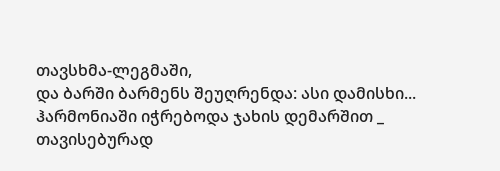თავსხმა-ლეგმაში,
და ბარში ბარმენს შეუღრენდა: ასი დამისხი...
ჰარმონიაში იჭრებოდა ჯახის დემარშით _
თავისებურად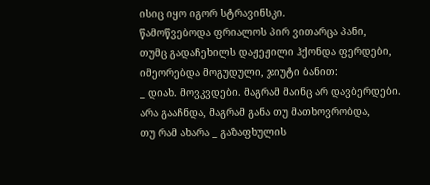ისიც იყო იგორ სტრავინსკი.
წამოწვებოდა ფრიალოს პირ ვითარცა პანი,
თუმც გადაჩეხილს დაჟეჟილი ჰქონდა ფერდები,
იმეორებდა მოგუდული, ჯიუტი ბანით:
_ დიახ. მოვკვდები. მაგრამ მაინც არ დავბერდები.
არა გააჩნდა, მაგრამ განა თუ მათხოვრობდა,
თუ რამ ახარა _ გაზაფხულის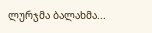ლურჯმა ბალახმა...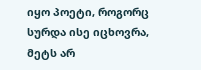იყო პოეტი, როგორც სურდა ისე იცხოვრა,
მეტს არ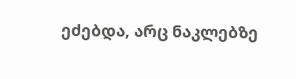ეძებდა, არც ნაკლებზე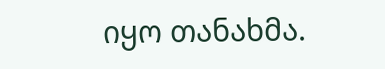იყო თანახმა.